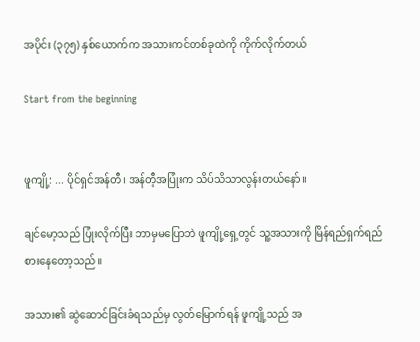အပိုင်း (၃၇၅) နှစ်ယောက်က အသားကင်တစ်ခုထဲကို ကိုက်လိုက်တယ်

Start from the beginning


ဖူကျို့: ... ပိုင်ရှင်အန်တီ၊ အန်တီ့အပြုံးက သိပ်သိသာလွန်းတယ်နော်။

ချင်မော့သည် ပြုံးလိုက်ပြီး ဘာမှမပြောဘဲ ဖူကျို့ရှေ့တွင် သူ့အသားကို မြိန်ရည်ရှက်ရည် စားနေတော့သည်။

အသား၏ ဆွဲဆောင်ခြင်းခံရသည်မှ လွတ်မြောက်ရန် ဖူကျို့သည် အ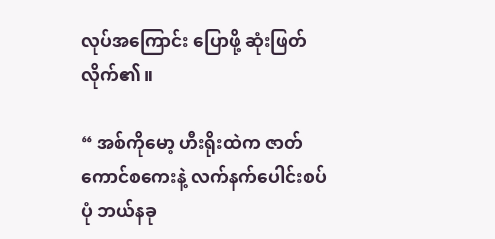လုပ်အကြောင်း ပြောဖို့ ဆုံးဖြတ်လိုက်၏။

“ အစ်ကိုမော့ ဟီးရိုးထဲက ဇာတ်ကောင်စကေးနဲ့ လက်နက်ပေါင်းစပ်ပုံ ဘယ်နခု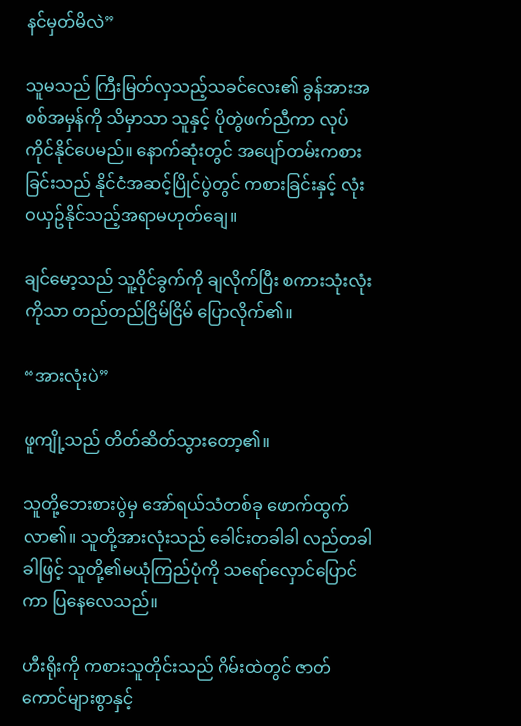နင်မှတ်မိလဲ”

သူမသည် ကြီးမြတ်လှသည့်သခင်လေး၏ ခွန်အားအစစ်အမှန်ကို သိမှာသာ သူနှင့် ပိုတွဲဖက်ညီကာ လုပ်ကိုင်နိုင်ပေမည်။ နောက်ဆုံးတွင် အပျော်တမ်းကစားခြင်းသည် နိုင်ငံအဆင့်ပြိုင်ပွဲတွင် ကစားခြင်းနှင့် လုံးဝယှဥ်နိုင်သည့်အရာမဟုတ်ချေ။

ချင်မော့သည် သူ့ဝိုင်ခွက်ကို ချလိုက်ပြီး စကားသုံးလုံးကိုသာ တည်တည်ငြိမ်ငြိမ် ပြောလိုက်၏။

“အားလုံးပဲ”

ဖူကျို့သည် တိတ်ဆိတ်သွားတော့၏။

သူတို့ဘေးစားပွဲမှ အော်ရယ်သံတစ်ခု ဖောက်ထွက်လာ၏။ သူတို့အားလုံးသည် ခေါင်းတခါခါ လည်တခါခါဖြင့် သူတို့၏မယုံကြည်ပုံကို သရော်လှောင်ပြောင်ကာ ပြနေလေသည်။

ဟီးရိုးကို ကစားသူတိုင်းသည် ဂိမ်းထဲတွင် ဇာတ်ကောင်များစွာနှင့်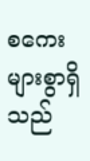စကေးများစွာရှိသည်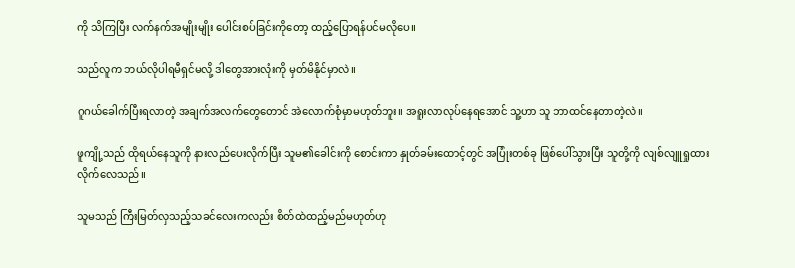ကို သိကြပြီး လက်နက်အမျိုးမျိုး ပေါင်းစပ်ခြင်းကိုတော့ ထည့်ပြောရန်ပင်မလိုပေ။

သည်လူက ဘယ်လိုပါရမီရှင်မလို့ ဒါတွေအားလုံးကို မှတ်မိနိုင်မှာလဲ။

ဂူဂယ်ခေါက်ပြီးရလာတဲ့ အချက်အလက်တွေတောင် အဲလောက်စုံမှာမဟုတ်ဘူး။ အရူးလာလုပ်နေရအောင် သူ့ဟာ သူ ဘာထင်နေတာတဲ့လဲ။

ဖူကျို့သည် ထိုရယ်နေသူကို နားလည်ပေးလိုက်ပြီး သူမ၏ခေါင်းကို စောင်းကာ နှုတ်ခမ်းထောင့်တွင် အပြုံးတစ်ခု ဖြစ်ပေါ်သွားပြီး သူတို့ကို လျစ်လျူရှုထားလိုက်လေသည်။

သူမသည် ကြီးမြတ်လှသည့်သခင်လေးကလည်း စိတ်ထဲထည့်မည်မဟုတ်ဟု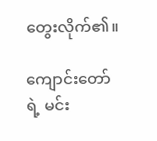တွေးလိုက်၏။

ကျောင်းတော်ရဲ့ မင်း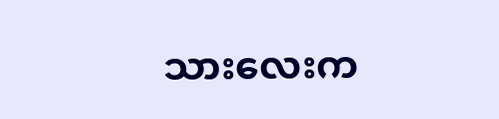သားလေးက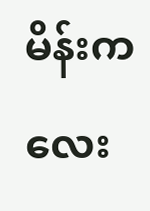မိန်းကလေး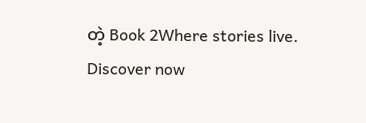တဲ့ Book 2Where stories live. Discover now